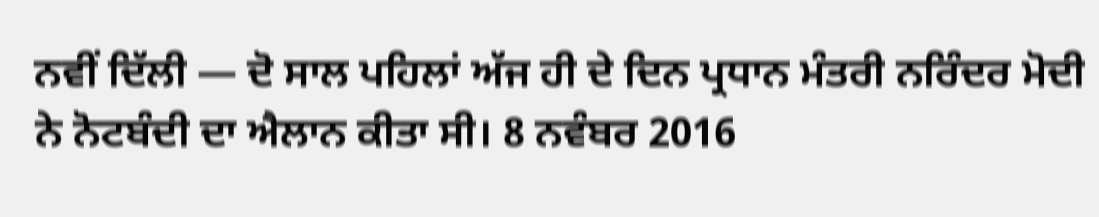ਨਵੀਂ ਦਿੱਲੀ — ਦੋ ਸਾਲ ਪਹਿਲਾਂ ਅੱਜ ਹੀ ਦੇ ਦਿਨ ਪ੍ਰਧਾਨ ਮੰਤਰੀ ਨਰਿੰਦਰ ਮੋਦੀ ਨੇ ਨੋਟਬੰਦੀ ਦਾ ਐਲਾਨ ਕੀਤਾ ਸੀ। 8 ਨਵੰਬਰ 2016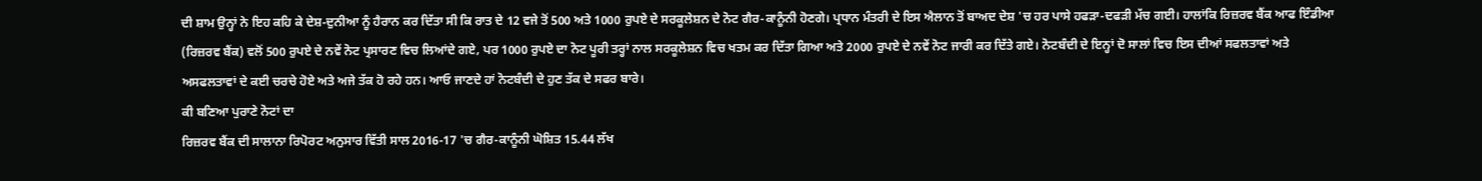ਦੀ ਸ਼ਾਮ ਉਨ੍ਹਾਂ ਨੇ ਇਹ ਕਹਿ ਕੇ ਦੇਸ਼-ਦੁਨੀਆ ਨੂੰ ਹੈਰਾਨ ਕਰ ਦਿੱਤਾ ਸੀ ਕਿ ਰਾਤ ਦੇ 12 ਵਜੇ ਤੋਂ 500 ਅਤੇ 1000 ਰੁਪਏ ਦੇ ਸਰਕੂਲੇਸ਼ਨ ਦੇ ਨੋਟ ਗੈਰ-ਕਾਨੂੰਨੀ ਹੋਣਗੇ। ਪ੍ਰਧਾਨ ਮੰਤਰੀ ਦੇ ਇਸ ਐਲਾਨ ਤੋਂ ਬਾਅਦ ਦੇਸ਼ 'ਚ ਹਰ ਪਾਸੇ ਹਫੜਾ-ਦਫੜੀ ਮੱਚ ਗਈ। ਹਾਲਾਂਕਿ ਰਿਜ਼ਰਵ ਬੈਂਕ ਆਫ ਇੰਡੀਆ (ਰਿਜ਼ਰਵ ਬੈਂਕ) ਵਲੋਂ 500 ਰੁਪਏ ਦੇ ਨਵੇਂ ਨੋਟ ਪ੍ਰਸਾਰਣ ਵਿਚ ਲਿਆਂਦੇ ਗਏ, ਪਰ 1000 ਰੁਪਏ ਦਾ ਨੋਟ ਪੂਰੀ ਤਰ੍ਹਾਂ ਨਾਲ ਸਰਕੂਲੇਸ਼ਨ ਵਿਚ ਖਤਮ ਕਰ ਦਿੱਤਾ ਗਿਆ ਅਤੇ 2000 ਰੁਪਏ ਦੇ ਨਵੇਂ ਨੋਟ ਜਾਰੀ ਕਰ ਦਿੱਤੇ ਗਏ। ਨੋਟਬੰਦੀ ਦੇ ਇਨ੍ਹਾਂ ਦੋ ਸਾਲਾਂ ਵਿਚ ਇਸ ਦੀਆਂ ਸਫਲਤਾਵਾਂ ਅਤੇ ਅਸਫਲਤਾਵਾਂ ਦੇ ਕਈ ਚਰਚੇ ਹੋਏ ਅਤੇ ਅਜੇ ਤੱਕ ਹੋ ਰਹੇ ਹਨ। ਆਓ ਜਾਣਦੇ ਹਾਂ ਨੋਟਬੰਦੀ ਦੇ ਹੁਣ ਤੱਕ ਦੇ ਸਫਰ ਬਾਰੇ।
ਕੀ ਬਣਿਆ ਪੁਰਾਣੇ ਨੋਟਾਂ ਦਾ
ਰਿਜ਼ਰਵ ਬੈਂਕ ਦੀ ਸਾਲਾਨਾ ਰਿਪੋਰਟ ਅਨੁਸਾਰ ਵਿੱਤੀ ਸਾਲ 2016-17 'ਚ ਗੈਰ-ਕਾਨੂੰਨੀ ਘੋਸ਼ਿਤ 15.44 ਲੱਖ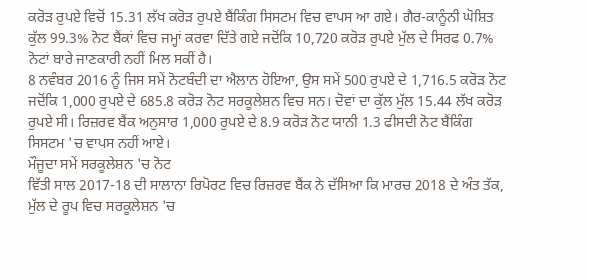ਕਰੋੜ ਰੁਪਏ ਵਿਚੋਂ 15.31 ਲੱਖ ਕਰੋੜ ਰੁਪਏ ਬੈਂਕਿੰਗ ਸਿਸਟਮ ਵਿਚ ਵਾਪਸ ਆ ਗਏ। ਗੈਰ-ਕਾਨੂੰਨੀ ਘੋਸ਼ਿਤ ਕੁੱਲ 99.3% ਨੋਟ ਬੈਂਕਾਂ ਵਿਚ ਜਮ੍ਹਾਂ ਕਰਵਾ ਦਿੱਤੇ ਗਏ ਜਦੋਂਕਿ 10,720 ਕਰੋੜ ਰੁਪਏ ਮੁੱਲ ਦੇ ਸਿਰਫ 0.7% ਨੋਟਾਂ ਬਾਰੇ ਜਾਣਕਾਰੀ ਨਹੀਂ ਮਿਲ ਸਕੀਂ ਹੈ।
8 ਨਵੰਬਰ 2016 ਨੂੰ ਜਿਸ ਸਮੇਂ ਨੋਟਬੰਦੀ ਦਾ ਐਲਾਨ ਹੋਇਆ, ਉਸ ਸਮੇਂ 500 ਰੁਪਏ ਦੇ 1,716.5 ਕਰੋੜ ਨੋਟ ਜਦੋਂਕਿ 1,000 ਰੁਪਏ ਦੇ 685.8 ਕਰੋੜ ਨੋਟ ਸਰਕੂਲੇਸ਼ਨ ਵਿਚ ਸਨ। ਦੋਵਾਂ ਦਾ ਕੁੱਲ ਮੁੱਲ 15.44 ਲੱਖ ਕਰੋੜ ਰੁਪਏ ਸੀ। ਰਿਜ਼ਰਵ ਬੈਂਕ ਅਨੁਸਾਰ 1,000 ਰੁਪਏ ਦੇ 8.9 ਕਰੋੜ ਨੋਟ ਯਾਨੀ 1.3 ਫੀਸਦੀ ਨੋਟ ਬੈਂਕਿੰਗ ਸਿਸਟਮ 'ਚ ਵਾਪਸ ਨਹੀਂ ਆਏ।
ਮੌਜੂਦਾ ਸਮੇਂ ਸਰਕੂਲੇਸ਼ਨ 'ਚ ਨੋਟ
ਵਿੱਤੀ ਸਾਲ 2017-18 ਦੀ ਸਾਲਾਨਾ ਰਿਪੋਰਟ ਵਿਚ ਰਿਜ਼ਰਵ ਬੈਂਕ ਨੇ ਦੱਸਿਆ ਕਿ ਮਾਰਚ 2018 ਦੇ ਅੰਤ ਤੱਕ, ਮੁੱਲ ਦੇ ਰੂਪ ਵਿਚ ਸਰਕੂਲੇਸ਼ਨ 'ਚ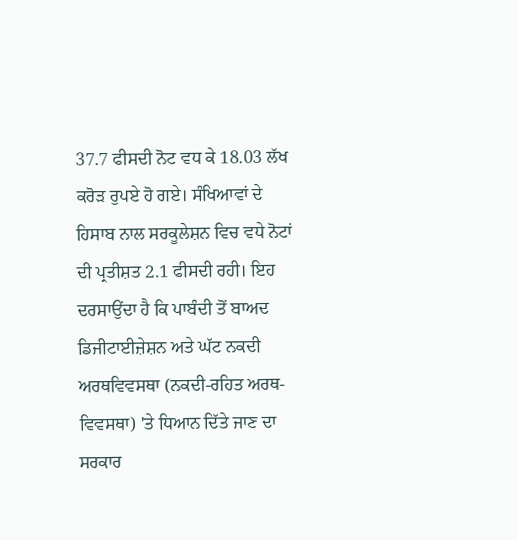37.7 ਫੀਸਦੀ ਨੋਟ ਵਧ ਕੇ 18.03 ਲੱਖ ਕਰੋੜ ਰੁਪਏ ਹੋ ਗਏ। ਸੰਖਿਆਵਾਂ ਦੇ ਹਿਸਾਬ ਨਾਲ ਸਰਕੂਲੇਸ਼ਨ ਵਿਚ ਵਧੇ ਨੋਟਾਂ ਦੀ ਪ੍ਰਤੀਸ਼ਤ 2.1 ਫੀਸਦੀ ਰਹੀ। ਇਹ ਦਰਸਾਉਂਦਾ ਹੈ ਕਿ ਪਾਬੰਦੀ ਤੋਂ ਬਾਅਦ ਡਿਜੀਟਾਈਜ਼ੇਸ਼ਨ ਅਤੇ ਘੱਟ ਨਕਦੀ ਅਰਥਵਿਵਸਥਾ (ਨਕਦੀ-ਰਹਿਤ ਅਰਥ-ਵਿਵਸਥਾ) 'ਤੇ ਧਿਆਨ ਦਿੱਤੇ ਜਾਣ ਦਾ ਸਰਕਾਰ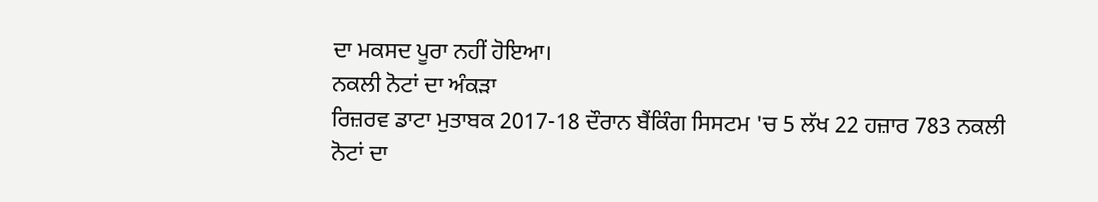ਦਾ ਮਕਸਦ ਪੂਰਾ ਨਹੀਂ ਹੋਇਆ।
ਨਕਲੀ ਨੋਟਾਂ ਦਾ ਅੰਕੜਾ
ਰਿਜ਼ਰਵ ਡਾਟਾ ਮੁਤਾਬਕ 2017-18 ਦੌਰਾਨ ਬੈਂਕਿੰਗ ਸਿਸਟਮ 'ਚ 5 ਲੱਖ 22 ਹਜ਼ਾਰ 783 ਨਕਲੀ ਨੋਟਾਂ ਦਾ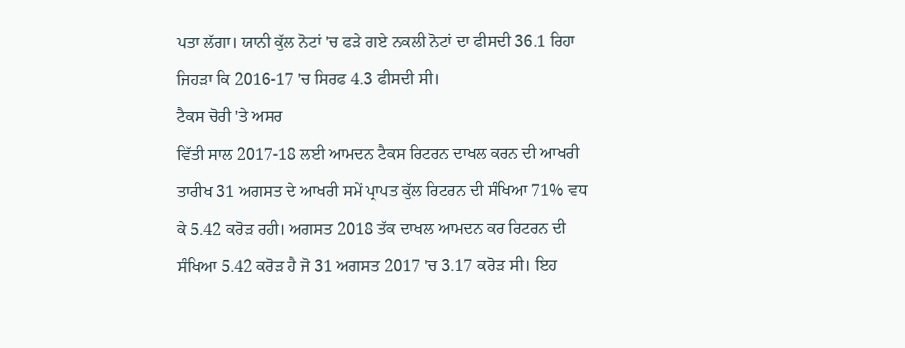ਪਤਾ ਲੱਗਾ। ਯਾਨੀ ਕੁੱਲ ਨੋਟਾਂ 'ਚ ਫੜੇ ਗਏ ਨਕਲੀ ਨੋਟਾਂ ਦਾ ਫੀਸਦੀ 36.1 ਰਿਹਾ ਜਿਹੜਾ ਕਿ 2016-17 'ਚ ਸਿਰਫ 4.3 ਫੀਸਦੀ ਸੀ।
ਟੈਕਸ ਚੋਰੀ 'ਤੇ ਅਸਰ
ਵਿੱਤੀ ਸਾਲ 2017-18 ਲਈ ਆਮਦਨ ਟੈਕਸ ਰਿਟਰਨ ਦਾਖਲ ਕਰਨ ਦੀ ਆਖਰੀ ਤਾਰੀਖ 31 ਅਗਸਤ ਦੇ ਆਖਰੀ ਸਮੇਂ ਪ੍ਰਾਪਤ ਕੁੱਲ ਰਿਟਰਨ ਦੀ ਸੰਖਿਆ 71% ਵਧ ਕੇ 5.42 ਕਰੋੜ ਰਹੀ। ਅਗਸਤ 2018 ਤੱਕ ਦਾਖਲ ਆਮਦਨ ਕਰ ਰਿਟਰਨ ਦੀ ਸੰਖਿਆ 5.42 ਕਰੋੜ ਹੈ ਜੋ 31 ਅਗਸਤ 2017 'ਚ 3.17 ਕਰੋੜ ਸੀ। ਇਹ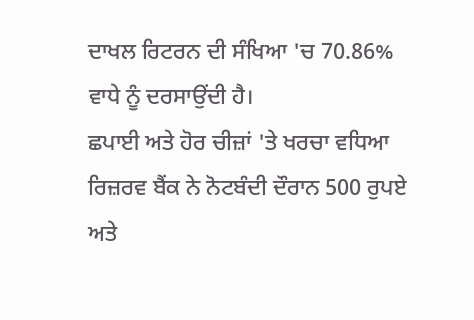ਦਾਖਲ ਰਿਟਰਨ ਦੀ ਸੰਖਿਆ 'ਚ 70.86% ਵਾਧੇ ਨੂੰ ਦਰਸਾਉਂਦੀ ਹੈ।
ਛਪਾਈ ਅਤੇ ਹੋਰ ਚੀਜ਼ਾਂ 'ਤੇ ਖਰਚਾ ਵਧਿਆ
ਰਿਜ਼ਰਵ ਬੈਂਕ ਨੇ ਨੋਟਬੰਦੀ ਦੌਰਾਨ 500 ਰੁਪਏ ਅਤੇ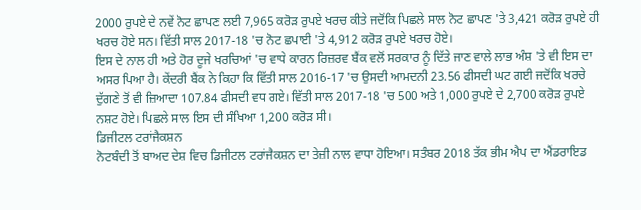2000 ਰੁਪਏ ਦੇ ਨਵੇਂ ਨੋਟ ਛਾਪਣ ਲਈ 7,965 ਕਰੋੜ ਰੁਪਏ ਖਰਚ ਕੀਤੇ ਜਦੋਂਕਿ ਪਿਛਲੇ ਸਾਲ ਨੋਟ ਛਾਪਣ 'ਤੇ 3,421 ਕਰੋੜ ਰੁਪਏ ਹੀ ਖਰਚ ਹੋਏ ਸਨ। ਵਿੱਤੀ ਸਾਲ 2017-18 'ਚ ਨੋਟ ਛਪਾਈ 'ਤੇ 4,912 ਕਰੋੜ ਰੁਪਏ ਖਰਚ ਹੋਏ।
ਇਸ ਦੇ ਨਾਲ ਹੀ ਅਤੇ ਹੋਰ ਦੂਜੇ ਖਰਚਿਆਂ 'ਚ ਵਾਧੇ ਕਾਰਨ ਰਿਜ਼ਰਵ ਬੈਂਕ ਵਲੋਂ ਸਰਕਾਰ ਨੂੰ ਦਿੱਤੇ ਜਾਣ ਵਾਲੇ ਲਾਭ ਅੰਸ਼ 'ਤੇ ਵੀ ਇਸ ਦਾ ਅਸਰ ਪਿਆ ਹੈ। ਕੇਂਦਰੀ ਬੈਂਕ ਨੇ ਕਿਹਾ ਕਿ ਵਿੱਤੀ ਸਾਲ 2016-17 'ਚ ਉਸਦੀ ਆਮਦਨੀ 23.56 ਫੀਸਦੀ ਘਟ ਗਈ ਜਦੋਂਕਿ ਖਰਚੇ ਦੁੱਗਣੇ ਤੋਂ ਵੀ ਜ਼ਿਆਦਾ 107.84 ਫੀਸਦੀ ਵਧ ਗਏ। ਵਿੱਤੀ ਸਾਲ 2017-18 'ਚ 500 ਅਤੇ 1,000 ਰੁਪਏ ਦੇ 2,700 ਕਰੋੜ ਰੁਪਏ ਨਸ਼ਟ ਹੋਏ। ਪਿਛਲੇ ਸਾਲ ਇਸ ਦੀ ਸੰਖਿਆ 1,200 ਕਰੋੜ ਸੀ।
ਡਿਜੀਟਲ ਟਰਾਂਜੈਕਸ਼ਨ
ਨੋਟਬੰਦੀ ਤੋਂ ਬਾਅਦ ਦੇਸ਼ ਵਿਚ ਡਿਜੀਟਲ ਟਰਾਂਜੈਕਸ਼ਨ ਦਾ ਤੇਜ਼ੀ ਨਾਲ ਵਾਧਾ ਹੋਇਆ। ਸਤੰਬਰ 2018 ਤੱਕ ਭੀਮ ਐਪ ਦਾ ਐਂਡਰਾਇਡ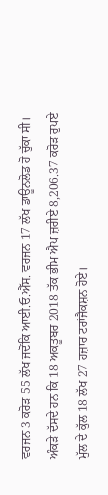ਵਰਜਨ 3 ਕਰੋੜ 55 ਲੱਖ ਜਦੋਂਕਿ ਆਈ.ਓ.ਐੱਸ. ਵਰਜਨ 17 ਲੱਖ ਡਾਊਨਲੋਡ ਹੋ ਚੁੱਕਾ ਸੀ। ਅੰਕੜੇ ਦੱਸਦੇ ਹਨ ਕਿ 18 ਅਕਤੂਬਰ 2018 ਤੱਕ ਭੀਮ ਐਪ ਜ਼ਰੀਏ 8,206.37 ਕਰੋੜ ਰੁਪਏ ਮੁੱਲ ਦੇ ਕੁੱਲ 18 ਲੱਖ 27 ਹਜ਼ਾਰ ਟਰਾਂਜੈਕਸ਼ਨ ਹੋਏ।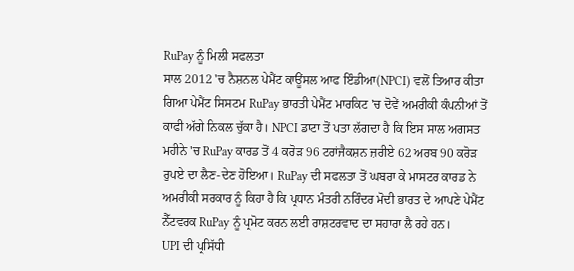RuPay ਨੂੰ ਮਿਲੀ ਸਫਲਤਾ
ਸਾਲ 2012 'ਚ ਨੈਸ਼ਨਲ ਪੇਮੈਂਟ ਕਾਊਂਸਲ ਆਫ ਇੰਡੀਆ(NPCI) ਵਲੋਂ ਤਿਆਰ ਕੀਤਾ ਗਿਆ ਪੇਮੈਂਟ ਸਿਸਟਮ RuPay ਭਾਰਤੀ ਪੇਮੈਂਟ ਮਾਰਕਿਟ 'ਚ ਦੋਵੇਂ ਅਮਰੀਕੀ ਕੰਪਨੀਆਂ ਤੋਂ ਕਾਫੀ ਅੱਗੇ ਨਿਕਲ ਚੁੱਕਾ ਹੈ। NPCI ਡਾਟਾ ਤੋਂ ਪਤਾ ਲੱਗਦਾ ਹੈ ਕਿ ਇਸ ਸਾਲ ਅਗਸਤ ਮਹੀਨੇ 'ਚ RuPay ਕਾਰਡ ਤੋਂ 4 ਕਰੋੜ 96 ਟਰਾਂਜੈਕਸ਼ਨ ਜ਼ਰੀਏ 62 ਅਰਬ 90 ਕਰੋੜ ਰੁਪਏ ਦਾ ਲੈਣ-ਦੇਣ ਹੋਇਆ। RuPay ਦੀ ਸਫਲਤਾ ਤੋਂ ਘਬਰਾ ਕੇ ਮਾਸਟਰ ਕਾਰਡ ਨੇ ਅਮਰੀਕੀ ਸਰਕਾਰ ਨੂੰ ਕਿਹਾ ਹੈ ਕਿ ਪ੍ਰਧਾਨ ਮੰਤਰੀ ਨਰਿੰਦਰ ਮੋਦੀ ਭਾਰਤ ਦੇ ਆਪਣੇ ਪੇਮੈਂਟ ਨੈੱਟਵਰਕ RuPay ਨੂੰ ਪ੍ਰਮੋਟ ਕਰਨ ਲਈ ਰਾਸ਼ਟਰਵਾਦ ਦਾ ਸਹਾਰਾ ਲੈ ਰਹੇ ਹਨ।
UPI ਦੀ ਪ੍ਰਸਿੱਧੀ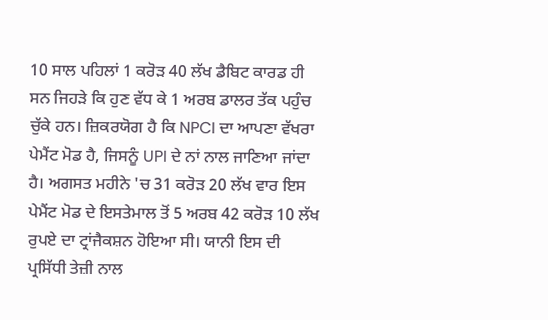10 ਸਾਲ ਪਹਿਲਾਂ 1 ਕਰੋੜ 40 ਲੱਖ ਡੈਬਿਟ ਕਾਰਡ ਹੀ ਸਨ ਜਿਹੜੇ ਕਿ ਹੁਣ ਵੱਧ ਕੇ 1 ਅਰਬ ਡਾਲਰ ਤੱਕ ਪਹੁੰਚ ਚੁੱਕੇ ਹਨ। ਜ਼ਿਕਰਯੋਗ ਹੈ ਕਿ NPCI ਦਾ ਆਪਣਾ ਵੱਖਰਾ ਪੇਮੈਂਟ ਮੋਡ ਹੈ, ਜਿਸਨੂੰ UPI ਦੇ ਨਾਂ ਨਾਲ ਜਾਣਿਆ ਜਾਂਦਾ ਹੈ। ਅਗਸਤ ਮਹੀਨੇ 'ਚ 31 ਕਰੋੜ 20 ਲੱਖ ਵਾਰ ਇਸ ਪੇਮੈਂਟ ਮੋਡ ਦੇ ਇਸਤੇਮਾਲ ਤੋਂ 5 ਅਰਬ 42 ਕਰੋੜ 10 ਲੱਖ ਰੁਪਏ ਦਾ ਟ੍ਰਾਂਜੈਕਸ਼ਨ ਹੋਇਆ ਸੀ। ਯਾਨੀ ਇਸ ਦੀ ਪ੍ਰਸਿੱਧੀ ਤੇਜ਼ੀ ਨਾਲ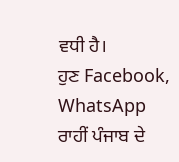ਵਧੀ ਹੈ।
ਹੁਣ Facebook, WhatsApp ਰਾਹੀਂ ਪੰਜਾਬ ਦੇ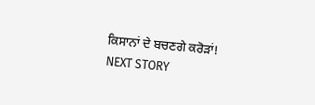ਕਿਸਾਨਾਂ ਦੇ ਬਚਣਗੇ ਕਰੋੜਾਂ!
NEXT STORY